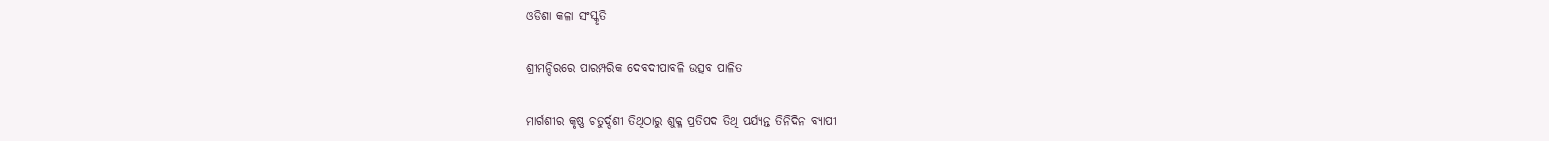ଓଡିଶା କଳା ସଂସ୍କୃତି

ଶ୍ରୀମନ୍ଦିରରେ ପାରମ୍ପରିକ ଦେବଦୀପାବଳି ଉତ୍ସବ ପାଳିତ

ମାର୍ଗଶୀର କୃଷ୍ଣ ଚତୁର୍ଦ୍ଦଶୀ ତିଥିଠାରୁ ଶୁକ୍ଳ ପ୍ରତିପଦ ତିଥି ପର୍ଯ୍ଯନ୍ତ ତିନିଦିନ ବ୍ଯାପୀ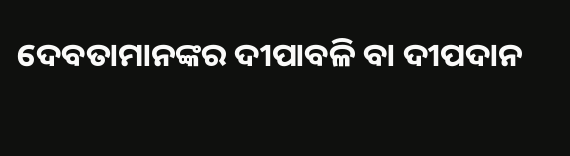ଦେବତାମାନଙ୍କର ଦୀପାବଳି ବା ଦୀପଦାନ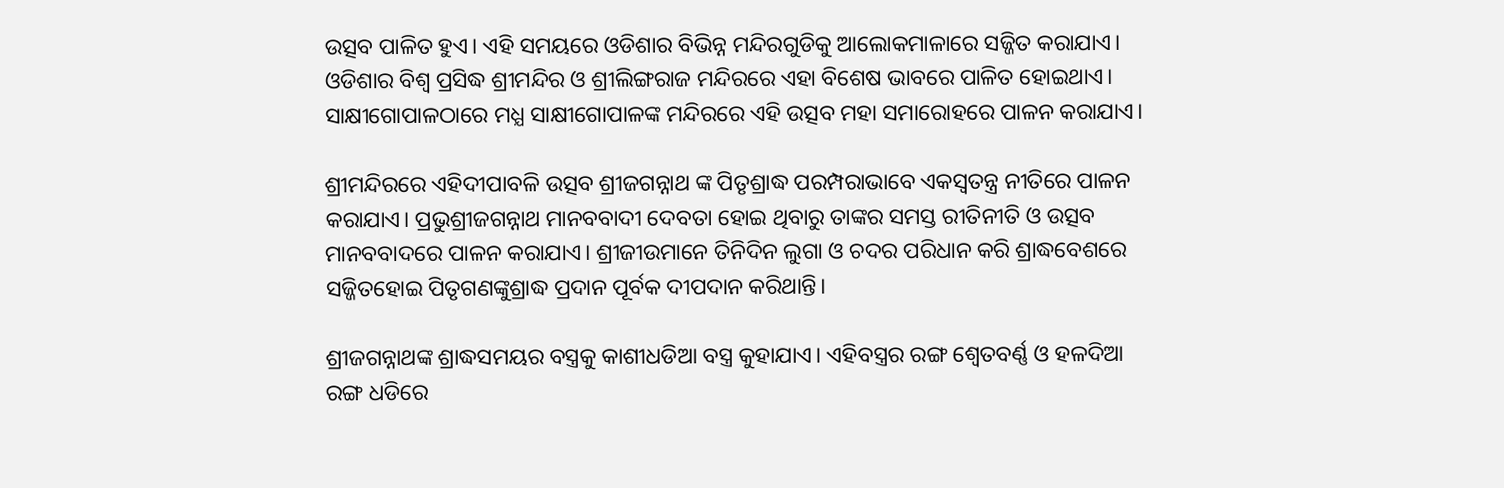ଉତ୍ସବ ପାଳିତ ହୁଏ। ଏହି ସମୟରେ ଓଡିଶାର ବିଭିନ୍ନ ମନ୍ଦିରଗୁଡିକୁ ଆଲୋକମାଳାରେ ସଜ୍ଜିତ କରାଯାଏ। ଓଡିଶାର ବିଶ୍ବ ପ୍ରସିଦ୍ଧ ଶ୍ରୀମନ୍ଦିର ଓ ଶ୍ରୀଲିଙ୍ଗରାଜ ମନ୍ଦିରରେ ଏହା ବିଶେଷ ଭାବରେ ପାଳିତ ହୋଇଥାଏ। ସାକ୍ଷୀଗୋପାଳଠାରେ ମଧ୍ଯ ସାକ୍ଷୀଗୋପାଳଙ୍କ ମନ୍ଦିରରେ ଏହି ଉତ୍ସବ ମହା ସମାରୋହରେ ପାଳନ କରାଯାଏ।

ଶ୍ରୀମନ୍ଦିରରେ ଏହିଦୀପାବଳି ଉତ୍ସବ ଶ୍ରୀଜଗନ୍ନାଥ ଙ୍କ ପିତୃଶ୍ରାଦ୍ଧ ପରମ୍ପରାଭାବେ ଏକସ୍ବତନ୍ତ୍ର ନୀତିରେ ପାଳନ କରାଯାଏ। ପ୍ରଭୁଶ୍ରୀଜଗନ୍ନାଥ ମାନବବାଦୀ ଦେବତା ହୋଇ ଥିବାରୁ ତାଙ୍କର ସମସ୍ତ ରୀତିନୀତି ଓ ଉତ୍ସବ ମାନବବାଦରେ ପାଳନ କରାଯାଏ। ଶ୍ରୀଜୀଉମାନେ ତିନିଦିନ ଲୁଗା ଓ ଚଦର ପରିଧାନ କରି ଶ୍ରାଦ୍ଧବେଶରେ ସଜ୍ଜିତହୋଇ ପିତୃଗଣଙ୍କୁଶ୍ରାଦ୍ଧ ପ୍ରଦାନ ପୂର୍ବକ ଦୀପଦାନ କରିଥାନ୍ତି।

ଶ୍ରୀଜଗନ୍ନାଥଙ୍କ ଶ୍ରାଦ୍ଧସମୟର ବସ୍ତ୍ରକୁ କାଶୀଧଡିଆ ବସ୍ତ୍ର କୁହାଯାଏ। ଏହିବସ୍ତ୍ରର ରଙ୍ଗ ଶ୍ବେତବର୍ଣ୍ଣ ଓ ହଳଦିଆ ରଙ୍ଗ ଧଡିରେ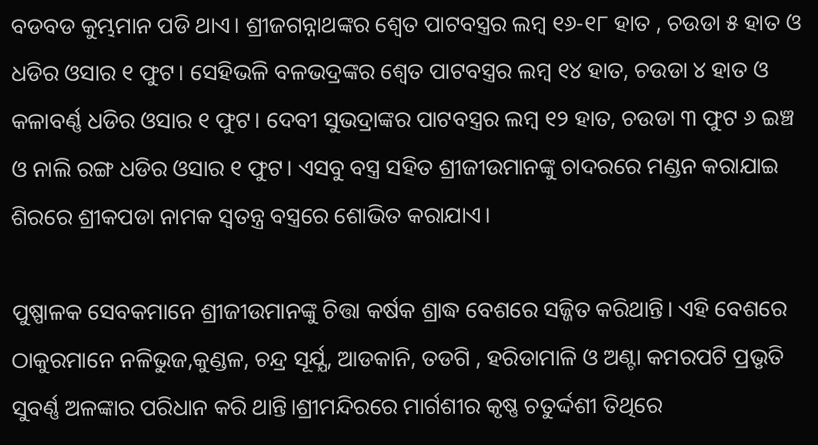ବଡବଡ କୁମ୍ଭମାନ ପଡି ଥାଏ। ଶ୍ରୀଜଗନ୍ନାଥଙ୍କର ଶ୍ବେତ ପାଟବସ୍ତ୍ରର ଲମ୍ବ ୧୬-୧୮ ହାତ , ଚଉଡା ୫ ହାତ ଓ ଧଡିର ଓସାର ୧ ଫୁଟ। ସେହିଭଳି ବଳଭଦ୍ରଙ୍କର ଶ୍ବେତ ପାଟବସ୍ତ୍ରର ଲମ୍ବ ୧୪ ହାତ, ଚଉଡା ୪ ହାତ ଓ କଳାବର୍ଣ୍ଣ ଧଡିର ଓସାର ୧ ଫୁଟ। ଦେବୀ ସୁଭଦ୍ରାଙ୍କର ପାଟବସ୍ତ୍ରର ଲମ୍ବ ୧୨ ହାତ, ଚଉଡା ୩ ଫୁଟ ୬ ଇଞ୍ଚ ଓ ନାଲି ରଙ୍ଗ ଧଡିର ଓସାର ୧ ଫୁଟ। ଏସବୁ ବସ୍ତ୍ର ସହିତ ଶ୍ରୀଜୀଉମାନଙ୍କୁ ଚାଦରରେ ମଣ୍ଡନ କରାଯାଇ ଶିରରେ ଶ୍ରୀକପଡା ନାମକ ସ୍ବତନ୍ତ୍ର ବସ୍ତ୍ରରେ ଶୋଭିତ କରାଯାଏ।

ପୁଷ୍ପାଳକ ସେବକମାନେ ଶ୍ରୀଜୀଉମାନଙ୍କୁ ଚିତ୍ତା କର୍ଷକ ଶ୍ରାଦ୍ଧ ବେଶରେ ସଜ୍ଜିତ କରିଥାନ୍ତି। ଏହି ବେଶରେ ଠାକୁରମାନେ ନଳିଭୁଜ,କୁଣ୍ଡଳ, ଚନ୍ଦ୍ର ସୂର୍ଯ୍ଯ, ଆଡକାନି, ତଡଗି , ହରିଡାମାଳି ଓ ଅଣ୍ଟା କମରପଟି ପ୍ରଭୃତି ସୁବର୍ଣ୍ଣ ଅଳଙ୍କାର ପରିଧାନ କରି ଥାନ୍ତି।ଶ୍ରୀମନ୍ଦିରରେ ମାର୍ଗଶୀର କୃଷ୍ଣ ଚତୁର୍ଦ୍ଦଶୀ ତିଥିରେ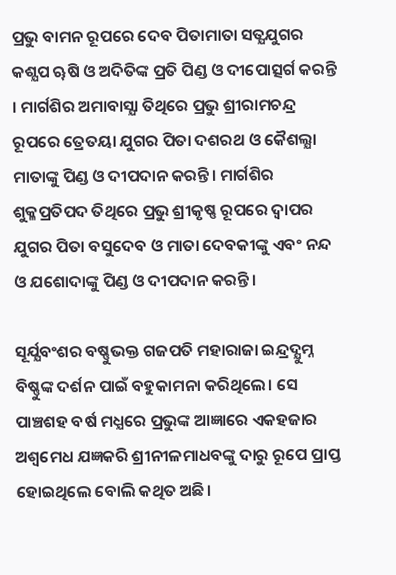ପ୍ରଭୁ ବାମନ ରୂପରେ ଦେବ ପିତାମାତା ସତ୍ଯଯୁଗର କଶ୍ଯପ ୠଷି ଓ ଅଦିତିଙ୍କ ପ୍ରତି ପିଣ୍ଡ ଓ ଦୀପୋତ୍ସର୍ଗ କରନ୍ତି । ମାର୍ଗଶିର ଅମାବାସ୍ଯା ତିଥିରେ ପ୍ରଭୁ ଶ୍ରୀରାମଚନ୍ଦ୍ର ରୂପରେ ତ୍ରେତୟା ଯୁଗର ପିତା ଦଶରଥ ଓ କୈଶଲ୍ଯା ମାତାଙ୍କୁ ପିଣ୍ଡ ଓ ଦୀପଦାନ କରନ୍ତି। ମାର୍ଗଶିର ଶୁକ୍ଳପ୍ରତିପଦ ତିଥିରେ ପ୍ରଭୁ ଶ୍ରୀକୃଷ୍ଣ ରୂପରେ ଦ୍ବାପର ଯୁଗର ପିତା ବସୁଦେବ ଓ ମାତା ଦେବକୀଙ୍କୁ ଏବଂ ନନ୍ଦ ଓ ଯଶୋଦାଙ୍କୁ ପିଣ୍ଡ ଓ ଦୀପଦାନ କରନ୍ତି।

ସୂର୍ଯ୍ଯବଂଶର ବଷ୍ଣୁଭକ୍ତ ଗଜପତି ମହାରାଜା ଇନ୍ଦ୍ରଦ୍ଯୁମ୍ନ ବିଷ୍ଣୁଙ୍କ ଦର୍ଶନ ପାଇଁ ବହୁକାମନା କରିଥିଲେ। ସେ ପାଞ୍ଚଶହ ବର୍ଷ ମଧ୍ଯରେ ପ୍ରଭୁଙ୍କ ଆଜ୍ଞାରେ ଏକହଜାର ଅଶ୍ବମେଧ ଯଜ୍ଞକରି ଶ୍ରୀନୀଳମାଧବଙ୍କୁ ଦାରୁ ରୂପେ ପ୍ରାପ୍ତ ହୋଇଥିଲେ ବୋଲି କଥିତ ଅଛି।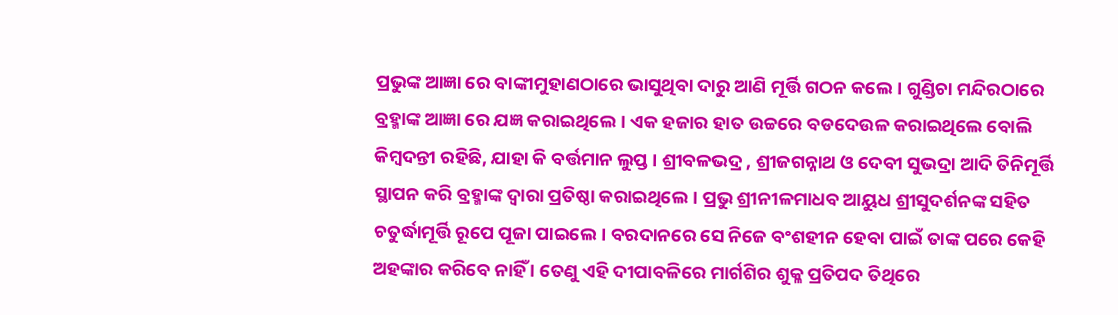ପ୍ରଭୁଙ୍କ ଆଜ୍ଞା ରେ ବାଙ୍କୀମୁହାଣଠାରେ ଭାସୁଥିବା ଦାରୁ ଆଣି ମୂର୍ତ୍ତି ଗଠନ କଲେ। ଗୁଣ୍ଡିଚା ମନ୍ଦିରଠାରେ ବ୍ରହ୍ମାଙ୍କ ଆଜ୍ଞା ରେ ଯଜ୍ଞ କରାଇଥିଲେ। ଏକ ହଜାର ହାତ ଉଚ୍ଚରେ ବଡଦେଉଳ କରାଇଥିଲେ ବୋଲି କିମ୍ବଦନ୍ତୀ ରହିଛି, ଯାହା କି ବର୍ତ୍ତମାନ ଲୁପ୍ତ । ଶ୍ରୀବଳଭଦ୍ର , ଶ୍ରୀଜଗନ୍ନାଥ ଓ ଦେବୀ ସୁଭଦ୍ରା ଆଦି ତିନିମୂର୍ତ୍ତି ସ୍ଥାପନ କରି ବ୍ରହ୍ମାଙ୍କ ଦ୍ବାରା ପ୍ରତିଷ୍ଠା କରାଇଥିଲେ। ପ୍ରଭୁ ଶ୍ରୀନୀଳମାଧବ ଆୟୁଧ ଶ୍ରୀସୁଦର୍ଶନଙ୍କ ସହିତ ଚତୁର୍ଦ୍ଧାମୂର୍ତ୍ତି ରୂପେ ପୂଜା ପାଇଲେ। ବରଦାନରେ ସେ ନିଜେ ବଂଶହୀନ ହେବା ପାଇଁ ତାଙ୍କ ପରେ କେହି ଅହଙ୍କାର କରିବେ ନାହିଁ । ତେଣୁ ଏହି ଦୀପାବଳିରେ ମାର୍ଗଶିର ଶୁକ୍ଳ ପ୍ରତିପଦ ତିଥିରେ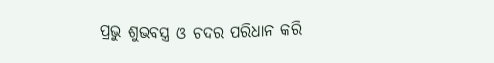ପ୍ରଭୁ ଶୁଭବସ୍ତ୍ର ଓ ଚଦର ପରିଧାନ କରି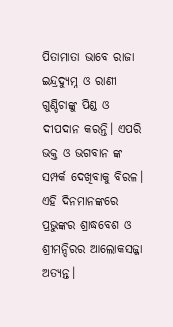ପିତାମାତା ଭାବେ ରାଜା ଇନ୍ଦ୍ରଦ୍ଯୁମ୍ନ ଓ ରାଣୀ ଗୁଣ୍ଡିଚାଙ୍କୁ ପିଣ୍ଡ ଓ ଦୀପଦାନ କରନ୍ତି। ଏପରି ଭକ୍ତ ଓ ଭଗବାନ ଙ୍କ ସମ୍ପର୍କ ଦେଖିବାକୁ ବିରଳ। ଏହି ଦିନମାନଙ୍କରେ ପ୍ରଭୁଙ୍କର ଶ୍ରାଦ୍ଧବେଶ ଓ ଶ୍ରୀମନ୍ଦିରର ଆଲୋକସଜ୍ଜା ଅତ୍ଯନ୍ତ।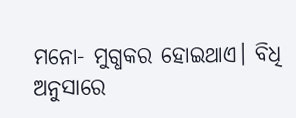ମନୋ- ମୁଗ୍ଧକର ହୋଇଥାଏ। ବିଧି ଅନୁସାରେ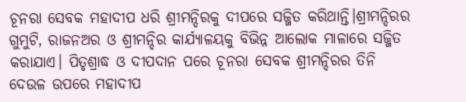ଚୂନରା ସେବକ ମହାଦୀପ ଧରି ଶ୍ରୀମନ୍ଦିରକୁ ଦୀପରେ ସଜ୍ଜିତ କରିଥାନ୍ତି।ଶ୍ରୀମନ୍ଦିରର ଗୁମୁଟି, ରାଜନଅର ଓ ଶ୍ରୀମନ୍ଦିର କାର୍ଯ୍ଯାଳୟକୁ ବିଭିନ୍ନ ଆଲୋକ ମାଳାରେ ସଜ୍ଜିତ କରାଯାଏ। ପିତୃଶ୍ରାଦ୍ଧ ଓ ଦୀପଦାନ ପରେ ଚୂନରା ସେବକ ଶ୍ରୀମନ୍ଦିରର ତିନି ଦେଉଳ ଉପରେ ମହାଦୀପ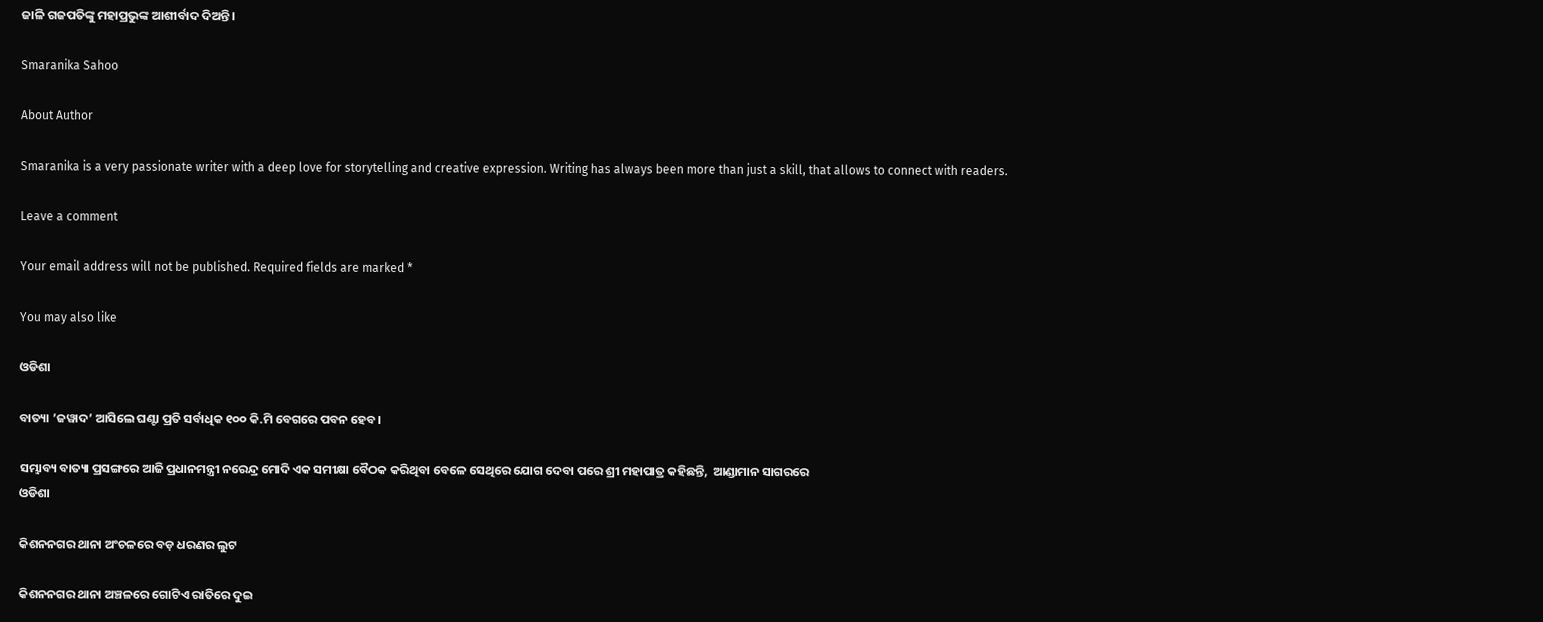ଜାଳି ଗଜପତିଙ୍କୁ ମହାପ୍ରଭୁଙ୍କ ଆଶୀର୍ବାଦ ଦିଅନ୍ତି।

Smaranika Sahoo

About Author

Smaranika is a very passionate writer with a deep love for storytelling and creative expression. Writing has always been more than just a skill, that allows to connect with readers.

Leave a comment

Your email address will not be published. Required fields are marked *

You may also like

ଓଡିଶା

ବାତ୍ୟା ’ଜୱାଦ’ ଆସିଲେ ଘଣ୍ଟା ପ୍ରତି ସର୍ବାଧିକ ୧୦୦ କି.ମି ବେଗରେ ପବନ ହେବ।

ସମ୍ଭାବ୍ୟ ବାତ୍ୟା ପ୍ରସଙ୍ଗରେ ଆଜି ପ୍ରଧାନମନ୍ତ୍ରୀ ନରେନ୍ଦ୍ର ମୋଦି ଏକ ସମୀକ୍ଷା ବୈଠକ କରିଥିବା ବେଳେ ସେଥିରେ ଯୋଗ ଦେବା ପରେ ଶ୍ରୀ ମହାପାତ୍ର କହିଛନ୍ତି,  ଆଣ୍ଡାମାନ ସାଗରରେ
ଓଡିଶା

କିଶନନଗର ଥାନା ଅଂଚଳରେ ବଡ଼ ଧରଣର ଲୁଟ

କିଶନନଗର ଥାନା ଅଞ୍ଚଳରେ ଗୋଟିଏ ରାତିରେ ଦୁଇ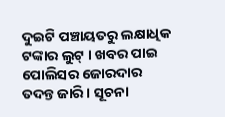ଦୁଇଟି ପଞ୍ଚାୟତରୁ ଲକ୍ଷାଧିକ ଟଙ୍କାର ଲୁଟ୍ । ଖବର ପାଇ ପୋଲିସର ଜୋରଦାର ତଦନ୍ତ ଜାରି । ସୂଚନା